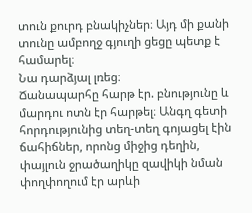տուն քուրդ բնակիչներ։ Այդ մի քանի տունը ամբողջ գյուղի ցեցը պետք է համարել։
Նա դարձյալ լռեց։
Ճանապարհը հարթ էր. բնությունը և մարդու ոտն էր հարթել։ Անգղ գետի հորդությունից տեղ-տեղ գոյացել էին ճահիճներ, որոնց միջից դեղին, փայլուն ջրածաղիկը զավիկի նման փողփողում էր արևի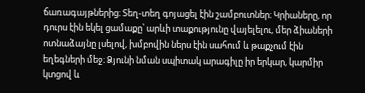ճառագայթներից։ Տեղ-տեղ գոյացել էին շամբուտներ։ Կրիաները, որ դուրս էին եկել ցամաքը՝ արևի տաքությունը վայելելու, մեր ձիաների ոտնաձայնը լսելով, խմբովին ներս էին սահում և թաքչում էին եղեգների մեջ։ Ձյունի նման սպիտակ արագիլը իր երկար, կարմիր կտցով և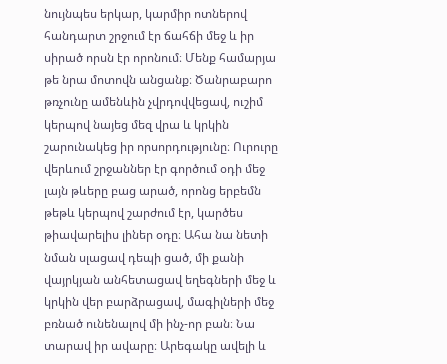նույնպես երկար, կարմիր ոտներով հանդարտ շրջում էր ճահճի մեջ և իր սիրած որսն էր որոնում։ Մենք համարյա թե նրա մոտովն անցանք։ Ծանրաբարո թռչունը ամենևին չվրդովվեցավ, ուշիմ կերպով նայեց մեզ վրա և կրկին շարունակեց իր որսորդությունը։ Ուրուրը վերևում շրջաններ էր գործում օդի մեջ լայն թևերը բաց արած, որոնց երբեմն թեթև կերպով շարժում էր, կարծես թիավարելիս լիներ օդը։ Ահա նա նետի նման սլացավ դեպի ցած, մի քանի վայրկյան անհետացավ եղեգների մեջ և կրկին վեր բարձրացավ, մագիլների մեջ բռնած ունենալով մի ինչ-որ բան։ Նա տարավ իր ավարը։ Արեգակը ավելի և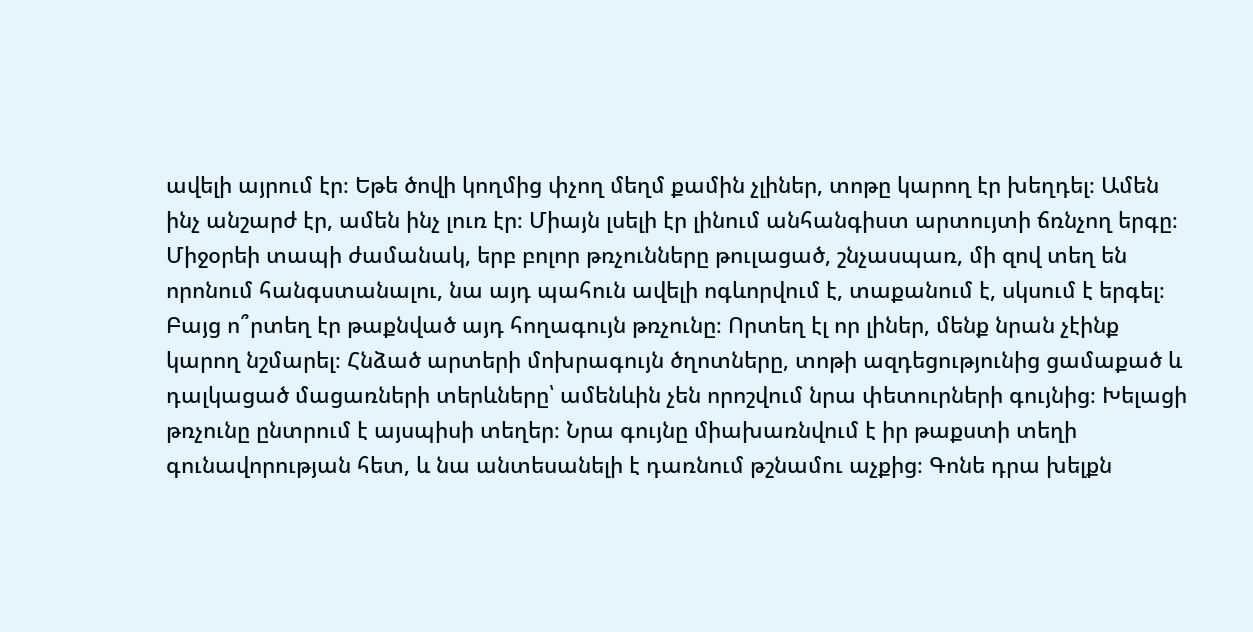ավելի այրում էր։ Եթե ծովի կողմից փչող մեղմ քամին չլիներ, տոթը կարող էր խեղդել։ Ամեն ինչ անշարժ էր, ամեն ինչ լուռ էր։ Միայն լսելի էր լինում անհանգիստ արտույտի ճռնչող երգը։ Միջօրեի տապի ժամանակ, երբ բոլոր թռչունները թուլացած, շնչասպառ, մի զով տեղ են որոնում հանգստանալու, նա այդ պահուն ավելի ոգևորվում է, տաքանում է, սկսում է երգել։ Բայց ո՞րտեղ էր թաքնված այդ հողագույն թռչունը։ Որտեղ էլ որ լիներ, մենք նրան չէինք կարող նշմարել։ Հնձած արտերի մոխրագույն ծղոտները, տոթի ազդեցությունից ցամաքած և դալկացած մացառների տերևները՝ ամենևին չեն որոշվում նրա փետուրների գույնից։ Խելացի թռչունը ընտրում է այսպիսի տեղեր։ Նրա գույնը միախառնվում է իր թաքստի տեղի գունավորության հետ, և նա անտեսանելի է դառնում թշնամու աչքից։ Գոնե դրա խելքն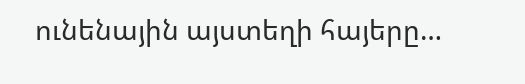ունենային այստեղի հայերը…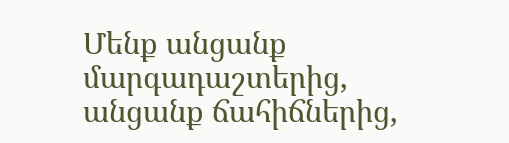Մենք անցանք մարգադաշտերից, անցանք ճահիճներից,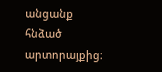անցանք հնձած արտորայքից։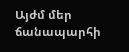Այժմ մեր ճանապարհի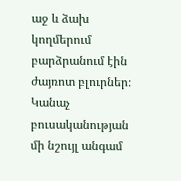աջ և ձախ կողմերում բարձրանում էին ժայռոտ բլուրներ։ Կանաչ բուսականության մի նշույլ անգամ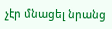չէր մնացել նրանց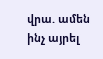վրա. ամեն ինչ այրել